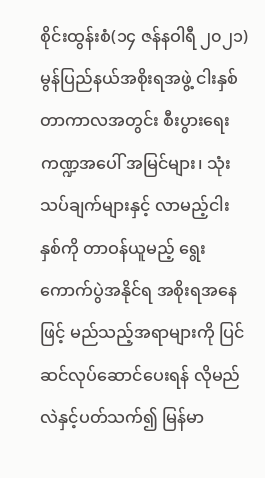စိုင်းထွန်းစံ(၁၄ ဇန်နဝါရီ ၂၀၂၁)
မွန်ပြည်နယ်အစိုးရအဖွဲ့ ငါးနှစ်တာကာလအတွင်း စီးပွားရေးကဏ္ဍအပေါ် အမြင်များ၊ သုံးသပ်ချက်များနှင့် လာမည့်ငါးနှစ်ကို တာဝန်ယူမည့် ရွေးကောက်ပွဲအနိုင်ရ အစိုးရအနေဖြင့် မည်သည့်အရာများကို ပြင်ဆင်လုပ်ဆောင်ပေးရန် လိုမည်လဲနှင့်ပတ်သက်၍ မြန်မာ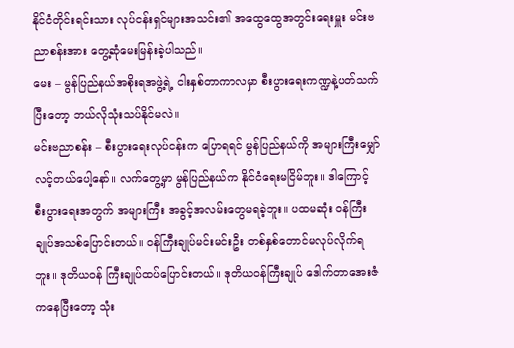နိုင်ငံတိုင်းရင်းသား လုပ်ငန်းရှင်များအသင်း၏ အထွေထွေအတွင်းရေးမှူး မင်းဗညာစန်းအား တွေ့ဆုံမေးမြန်းခဲ့ပါသည်။
မေး – မွန်ပြည်နယ်အစိုးရအဖွဲ့ရဲ့ ငါးနှစ်တာကာလမှာ စီးပွားရေးကဏ္ဍနဲ့ပတ်သက်ပြီးတော့ ဘယ်လိုသုံးသပ်နိုင်မလဲ။
မင်းဗညာစန်း – စီးပွားရေးလုပ်ငန်းက ပြောရရင် မွန်ပြည်နယ်ကို အများကြီးမျှော်လင့်တယ်ပေါ့နော်။ လက်တွေ့မှာ မွန်ပြည်နယ်က နိုင်ငံရေးမငြိမ်ဘူး။ ဒါကြောင့် စီးပွားရေးအတွက် အများကြီး အခွင့်အလမ်းတွေမရခဲ့ဘူး။ ပထမဆုံး ဝန်ကြီးချုပ်အသစ်ပြောင်းတယ်။ ဝန်ကြီးချုပ်မင်းမင်းဦး တစ်နှစ်တောင်မလုပ်လိုက်ရဘူး။ ဒုတိယဝန် ကြီးချုပ်ထပ်ပြောင်းတယ်။ ဒုတိယဝန်ကြီးချုပ် ဒေါက်တာအေးဇံကနေပြီးတော့ သုံး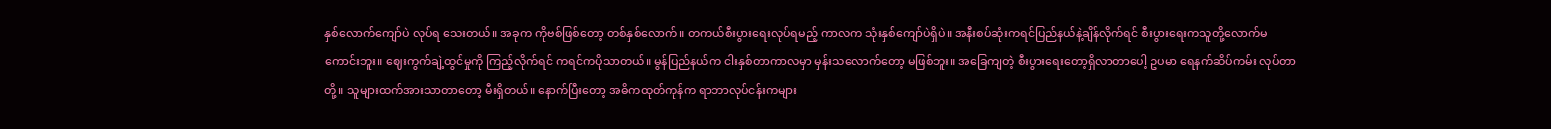နှစ်လောက်ကျော်ပဲ လုပ်ရ သေးတယ်။ အခုက ကိုဗစ်ဖြစ်တော့ တစ်နှစ်လောက်။ တကယ်စီးပွားရေးလုပ်ရမည့် ကာလက သုံးနှစ်ကျော်ပဲရှိပဲ။ အနီးစပ်ဆုံးကရင်ပြည်နယ်နဲ့ချိန်လိုက်ရင် စီးပွားရေးကသူတို့လောက်မကောင်းဘူး။ ဈေးကွက်ချဲ့ထွင်မှုကို ကြည့်လိုက်ရင် ကရင်ကပိုသာတယ်။ မွန်ပြည်နယ်က ငါးနှစ်တာကာလမှာ မှန်းသလောက်တော့ မဖြစ်ဘူး။ အခြေကျတဲ့ စီးပွားရေးတော့ရှိလာတာပေါ့ ဥပမာ ရေနက်ဆိပ်ကမ်း လုပ်တာတို့။ သူများထက်အားသာတာတော့ မီးရှိတယ်။ နောက်ပြီးတော့ အဓိကထုတ်ကုန်က ရာဘာလုပ်ငန်းကများ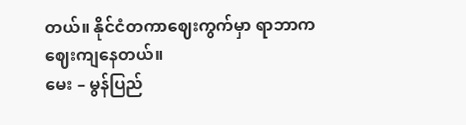တယ်။ နိုင်ငံတကာဈေးကွက်မှာ ရာဘာက ဈေးကျနေတယ်။
မေး – မွန်ပြည်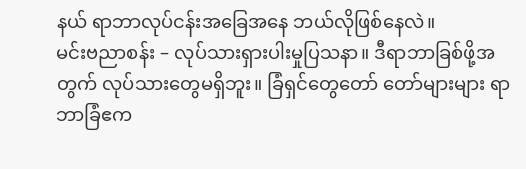နယ် ရာဘာလုပ်ငန်းအခြေအနေ ဘယ်လိုဖြစ်နေလဲ။
မင်းဗညာစန်း – လုပ်သားရှားပါးမှုပြသနာ။ ဒီရာဘာခြစ်ဖို့အတွက် လုပ်သားတွေမရှိဘူး။ ခြံရှင်တွေတော် တော်များများ ရာဘာခြံဧက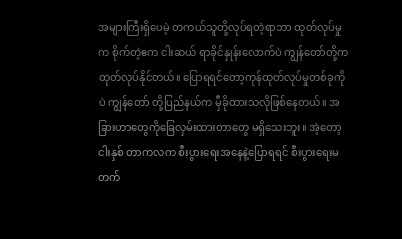အများကြီးရှိပေမဲ့ တကယ်သူတို့လုပ်ရတဲ့ရာဘာ ထုတ်လုပ်မှုက စိုက်တဲ့ဧက ငါးဆယ် ရာခိုင်နှုန်းလောက်ပဲ ကျွန်တော်တို့က ထုတ်လုပ်နိုင်တယ်။ ပြောရရင်တော့ကုန်ထုတ်လုပ်မှုတစ်ခုကိုပဲ ကျွန်တော် တို့ပြည်နယ်က မှီခိုထားသလိုဖြစ်နေတယ်။ အခြားဟာတွေကိုခြေလှမ်းထားတာတွေ မရှိသေးဘူး။ အဲ့တော့ငါးနှစ် တာကလက စီးပွားရေးအနေနဲ့ပြောရရင် စီးပွားရေးမတက်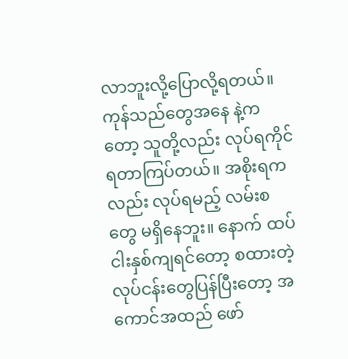လာဘူးလို့ပြောလို့ရတယ်။ ကုန်သည်တွေအနေ နဲ့ကတော့ သူတို့လည်း လုပ်ရကိုင်ရတာကြပ်တယ်။ အစိုးရကလည်း လုပ်ရမည့် လမ်းစတွေ မရှိနေဘူး။ နောက် ထပ်ငါးနှစ်ကျရင်တော့ စထားတဲ့လုပ်ငန်းတွေပြန်ပြီးတော့ အကောင်အထည် ဖော်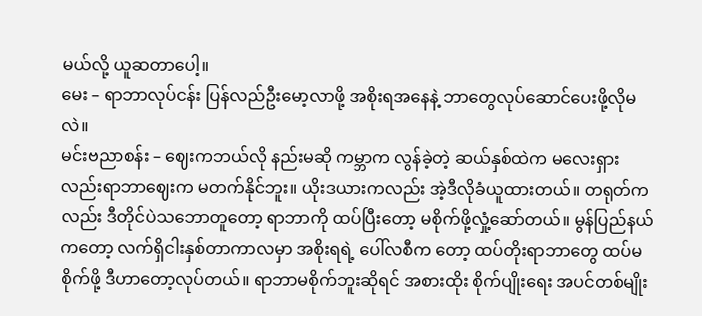မယ်လို့ ယူဆတာပေါ့။
မေး – ရာဘာလုပ်ငန်း ပြန်လည်ဦးမော့လာဖို့ အစိုးရအနေနဲ့ ဘာတွေလုပ်ဆောင်ပေးဖို့လိုမလဲ။
မင်းဗညာစန်း – ဈေးကဘယ်လို နည်းမဆို ကမ္ဘာက လွန်ခဲ့တဲ့ ဆယ်နှစ်ထဲက မလေးရှားလည်းရာဘာဈေးက မတက်နိုင်ဘူး။ ယိုးဒယားကလည်း အဲ့ဒီလိုခံယူထားတယ်။ တရုတ်ကလည်း ဒီတိုင်ပဲသဘောတူတော့ ရာဘာကို ထပ်ပြီးတော့ မစိုက်ဖို့လှုံ့ဆော်တယ်။ မွန်ပြည်နယ်ကတော့ လက်ရှိငါးနှစ်တာကာလမှာ အစိုးရရဲ့ ပေါ်လစီက တော့ ထပ်တိုးရာဘာတွေ ထပ်မစိုက်ဖို့ ဒီဟာတော့လုပ်တယ်။ ရာဘာမစိုက်ဘူးဆိုရင် အစားထိုး စိုက်ပျိုးရေး အပင်တစ်မျိုး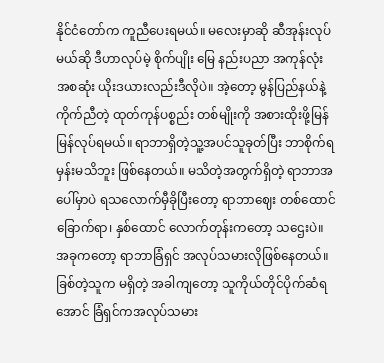နိုင်ငံတော်က ကူညီပေးရမယ်။ မလေးမှာဆို ဆီအုန်းလုပ်မယ်ဆို ဒီဟာလုပ်မဲ့ စိုက်ပျိုး မြေ နည်းပညာ အကုန်လုံး အစဆုံး ယိုးဒယားလည်းဒီလိုပဲ။ အဲ့တော့ မွန်ပြည်နယ်နဲ့ ကိုက်ညီတဲ့ ထုတ်ကုန်ပစ္စည်း တစ်မျိုးကို အစားထိုးဖို့မြန်မြန်လုပ်ရမယ်။ ရာဘာရှိတဲ့သူ့အပင်သူခုတ်ပြီး ဘာစိုက်ရမှန်းမသိဘူး ဖြစ်နေတယ်။ မသိတဲ့အတွက်ရှိတဲ့ ရာဘာအပေါ်မှာပဲ ရသလောက်မှီခိုပြီးတော့ ရာဘာဈေး တစ်ထောင်ခြောက်ရာ၊ နှစ်ထောင် လောက်တုန်းကတော့ သဌေးပဲ။ အခုကတော့ ရာဘာခြံရှင် အလုပ်သမားလိုဖြစ်နေတယ်။ ခြစ်တဲ့သူက မရှိတဲ့ အခါကျတော့ သူကိုယ်တိုင်ပိုက်ဆံရအောင် ခြံရှင်ကအလုပ်သမား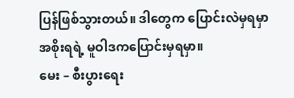ပြန်ဖြစ်သွားတယ်။ ဒါတွေက ပြောင်းလဲမှရမှာ အစိုးရရဲ့ မူဝါဒကပြောင်းမှရမှာ။
မေး – စီးပွားရေး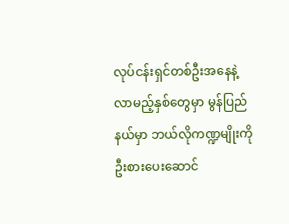လုပ်ငန်းရှင်တစ်ဦးအနေနဲ့ လာမည့်နှစ်တွေမှာ မွန်ပြည်နယ်မှာ ဘယ်လိုကဏ္ဍမျိုးကို ဦးစားပေးဆောင်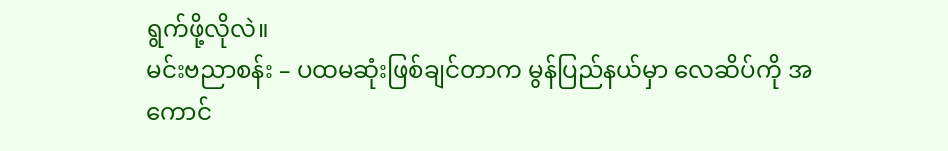ရွက်ဖို့လိုလဲ။
မင်းဗညာစန်း – ပထမဆုံးဖြစ်ချင်တာက မွန်ပြည်နယ်မှာ လေဆိပ်ကို အကောင်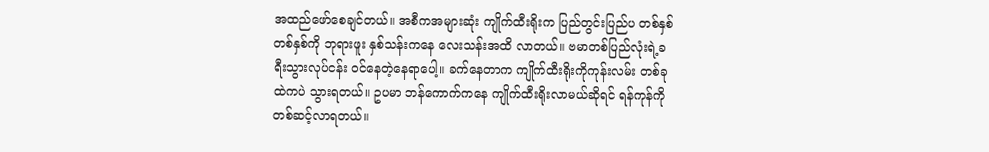အထည်ဖော်စေချင်တယ်။ အစီကအများဆုံး ကျိုက်ထီးရိုးက ပြည်တွင်းပြည်ပ တစ်နှစ်တစ်နှစ်ကို ဘုရားဖူး နှစ်သန်းကနေ လေးသန်းအထိ လာတယ်။ ဗမာတစ်ပြည်လုံးရဲ့ခရီးသွားလုပ်ငန်း ဝင်နေတဲ့နေရာပေါ့။ ခက်နေတာက ကျိုက်ထီးရိုးကိုကုန်းလမ်း တစ်ခုထဲကပဲ သွားရတယ်။ ဥပမာ ဘန်ကောက်ကနေ ကျိုက်ထီးရိုးလာမယ်ဆိုရင် ရန်ကုန်ကိုတစ်ဆင့်လာရတယ်။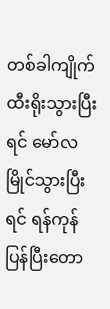တစ်ခါကျိုက်ထီးရိုးသွားပြီးရင် မော်လမြိုင်သွားပြီးရင် ရန်ကုန်ပြန်ပြီးတော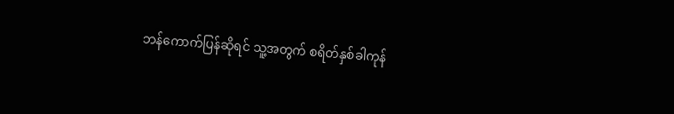ဘန်ကောက်ပြန်ဆိုရင် သူ့အတွက် စရိတ်နှစ်ခါကုန်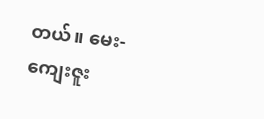တယ်။ မေး-ကျေးဇူး